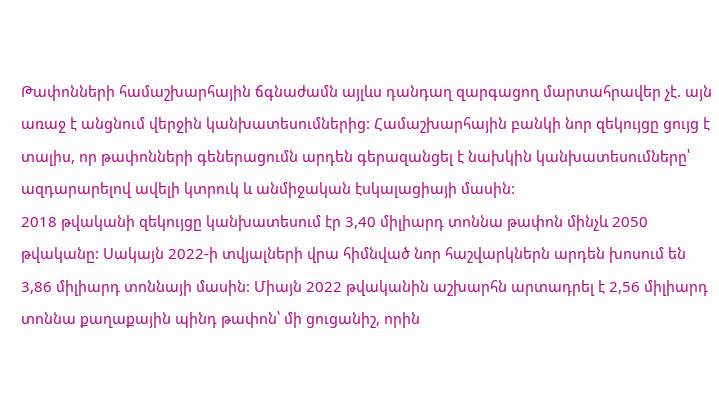Թափոնների համաշխարհային ճգնաժամն այլևս դանդաղ զարգացող մարտահրավեր չէ. այն առաջ է անցնում վերջին կանխատեսումներից: Համաշխարհային բանկի նոր զեկույցը ցույց է տալիս, որ թափոնների գեներացումն արդեն գերազանցել է նախկին կանխատեսումները՝ ազդարարելով ավելի կտրուկ և անմիջական էսկալացիայի մասին:
2018 թվականի զեկույցը կանխատեսում էր 3,40 միլիարդ տոննա թափոն մինչև 2050 թվականը: Սակայն 2022-ի տվյալների վրա հիմնված նոր հաշվարկներն արդեն խոսում են 3,86 միլիարդ տոննայի մասին: Միայն 2022 թվականին աշխարհն արտադրել է 2,56 միլիարդ տոննա քաղաքային պինդ թափոն՝ մի ցուցանիշ, որին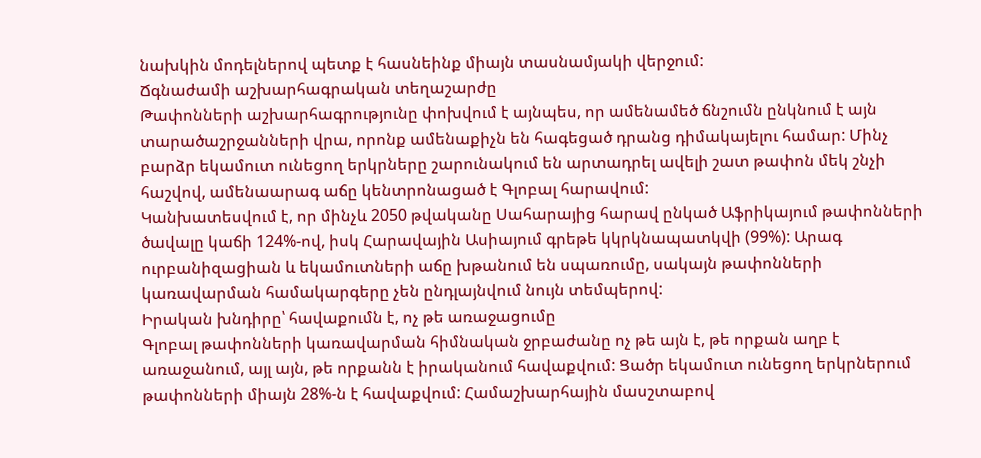նախկին մոդելներով պետք է հասնեինք միայն տասնամյակի վերջում:
Ճգնաժամի աշխարհագրական տեղաշարժը
Թափոնների աշխարհագրությունը փոխվում է այնպես, որ ամենամեծ ճնշումն ընկնում է այն տարածաշրջանների վրա, որոնք ամենաքիչն են հագեցած դրանց դիմակայելու համար: Մինչ բարձր եկամուտ ունեցող երկրները շարունակում են արտադրել ավելի շատ թափոն մեկ շնչի հաշվով, ամենաարագ աճը կենտրոնացած է Գլոբալ հարավում:
Կանխատեսվում է, որ մինչև 2050 թվականը Սահարայից հարավ ընկած Աֆրիկայում թափոնների ծավալը կաճի 124%-ով, իսկ Հարավային Ասիայում գրեթե կկրկնապատկվի (99%): Արագ ուրբանիզացիան և եկամուտների աճը խթանում են սպառումը, սակայն թափոնների կառավարման համակարգերը չեն ընդլայնվում նույն տեմպերով:
Իրական խնդիրը՝ հավաքումն է, ոչ թե առաջացումը
Գլոբալ թափոնների կառավարման հիմնական ջրբաժանը ոչ թե այն է, թե որքան աղբ է առաջանում, այլ այն, թե որքանն է իրականում հավաքվում: Ցածր եկամուտ ունեցող երկրներում թափոնների միայն 28%-ն է հավաքվում: Համաշխարհային մասշտաբով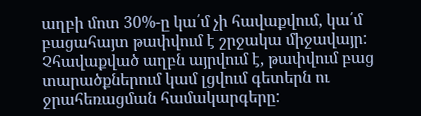աղբի մոտ 30%-ը կա՛մ չի հավաքվում, կա՛մ բացահայտ թափվում է շրջակա միջավայր:
Չհավաքված աղբն այրվում է, թափվում բաց տարածքներում կամ լցվում գետերն ու ջրահեռացման համակարգերը: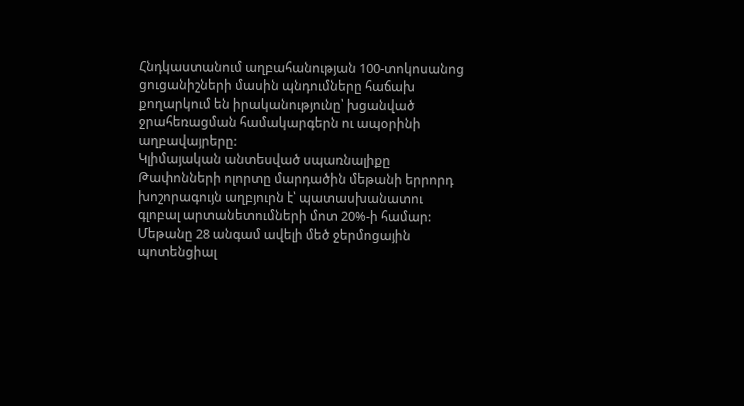Հնդկաստանում աղբահանության 100-տոկոսանոց ցուցանիշների մասին պնդումները հաճախ քողարկում են իրականությունը՝ խցանված ջրահեռացման համակարգերն ու ապօրինի աղբավայրերը:
Կլիմայական անտեսված սպառնալիքը
Թափոնների ոլորտը մարդածին մեթանի երրորդ խոշորագույն աղբյուրն է՝ պատասխանատու գլոբալ արտանետումների մոտ 20%-ի համար: Մեթանը 28 անգամ ավելի մեծ ջերմոցային պոտենցիալ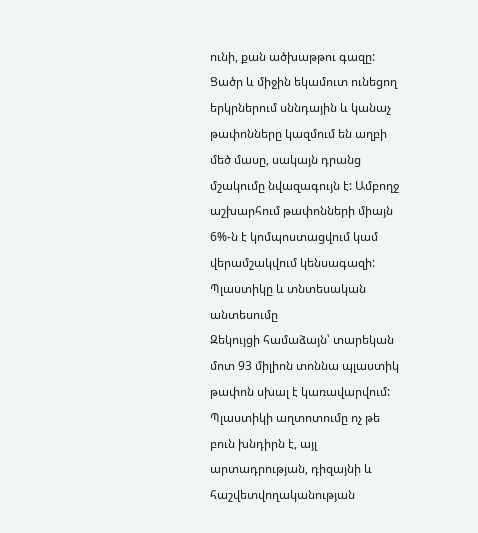ունի, քան ածխաթթու գազը:
Ցածր և միջին եկամուտ ունեցող երկրներում սննդային և կանաչ թափոնները կազմում են աղբի մեծ մասը, սակայն դրանց մշակումը նվազագույն է: Ամբողջ աշխարհում թափոնների միայն 6%-ն է կոմպոստացվում կամ վերամշակվում կենսագազի:
Պլաստիկը և տնտեսական անտեսումը
Զեկույցի համաձայն՝ տարեկան մոտ 93 միլիոն տոննա պլաստիկ թափոն սխալ է կառավարվում: Պլաստիկի աղտոտումը ոչ թե բուն խնդիրն է, այլ արտադրության, դիզայնի և հաշվետվողականության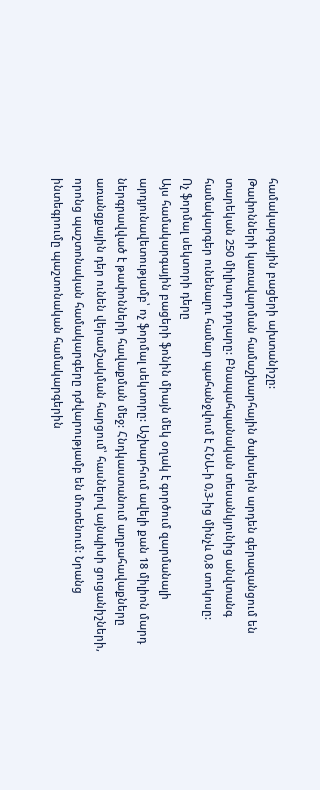համակարգային բացերի ախտանիշը:
Թափոնների կառավարման համաշխարհային ծախսերն արդեն գերազանցում են տարեկան 250 միլիարդ դոլարը: Բնապահպանական տեսանկյունից անվտանգ համակարգեր ունենալու համար պահանջվում է ՀՆԱ-ի 0,3-ից մինչև 0,8 տոկոսը:
Ոչ ֆորմալ սեկտորի դերը
Այս համակարգային բացերի ֆոնին միայն մեկ օղակ է գործում զարմանալի արդյունավետությամբ՝ ոչ ֆորմալ սեկտորը: Աշխարհում ավելի քան 18 միլիոն մարդ ներգրավված է թափոնների հավաքման մեջ: Հնդկաստանում աղբահավաքները առանցքային դեր ունեն վերամշակման հարցում՝ հասնելով այնպիսի ցուցանիշների, որոնց պաշտոնական համակարգերը դժվարությամբ են մոտենում: Նրանց ինտեգրումը պաշտոնական համակարգերին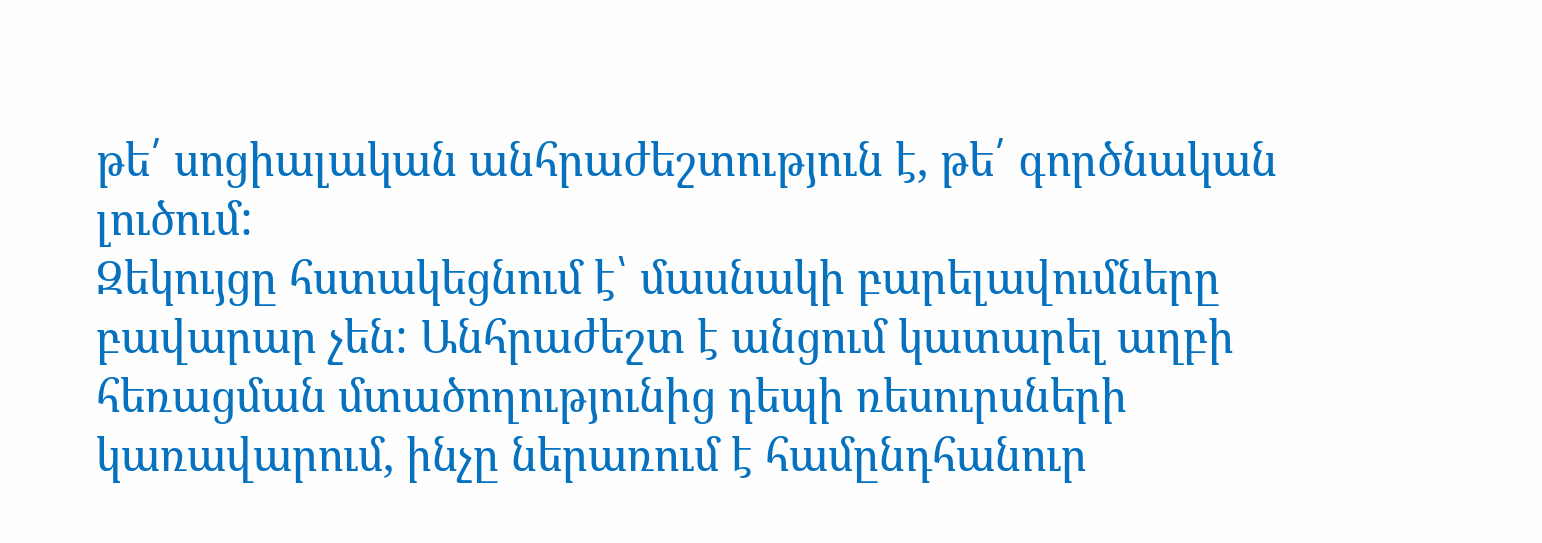թե՛ սոցիալական անհրաժեշտություն է, թե՛ գործնական լուծում:
Զեկույցը հստակեցնում է՝ մասնակի բարելավումները բավարար չեն: Անհրաժեշտ է անցում կատարել աղբի հեռացման մտածողությունից դեպի ռեսուրսների կառավարում, ինչը ներառում է համընդհանուր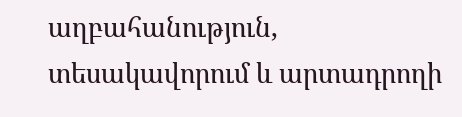աղբահանություն, տեսակավորում և արտադրողի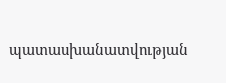պատասխանատվության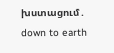խստացում․ down to earth